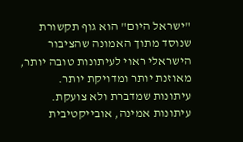"ישראל היום" הוא גוף תקשורת שנוסד מתוך האמונה שהציבור הישראלי ראוי לעיתונות טובה יותר, מאוזנת יותר ומדויקת יותר. עיתונות שמדברת ולא צועקת. עיתונות אמינה, אובייקטיבית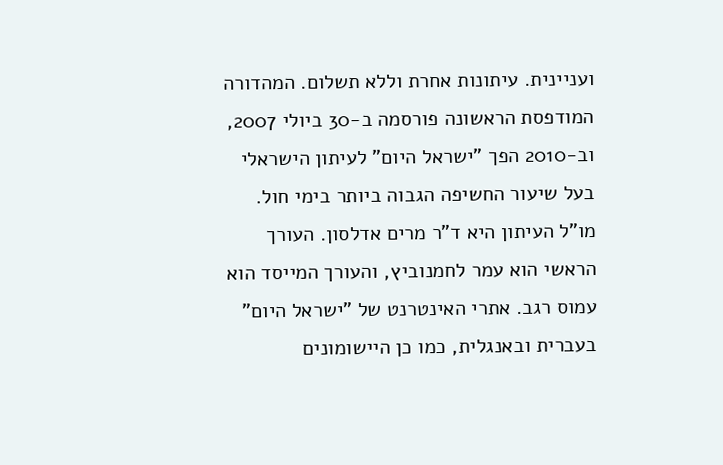ועניינית. עיתונות אחרת וללא תשלום. המהדורה המודפסת הראשונה פורסמה ב-30 ביולי 2007, וב-2010 הפך "ישראל היום" לעיתון הישראלי בעל שיעור החשיפה הגבוה ביותר בימי חול. מו"ל העיתון היא ד"ר מרים אדלסון. העורך הראשי הוא עמר לחמנוביץ, והעורך המייסד הוא עמוס רגב. אתרי האינטרנט של "ישראל היום" בעברית ובאנגלית, כמו כן היישומונים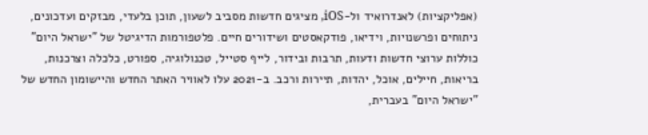(אפליקציות) לאנדרואיד ול-iOS, מציגים חדשות מסביב לשעון, תוכן בלעדי, מבזקים ועדכונים, ניתוחים ופרשנויות, וידיאו, פודקאסטים ושידורים חיים. פלטפורמות הדיגיטל של "ישראל היום" כוללות ערוצי חדשות ודעות, תרבות ובידור, לייף סטייל, טכנולוגיה, ספורט, כלכלה וצרכנות, בריאות, חיילים, אוכל, יהדות, תיירות ורכב. ב-2021 עלו לאוויר האתר החדש והיישומון החדש של "ישראל היום" בעברית,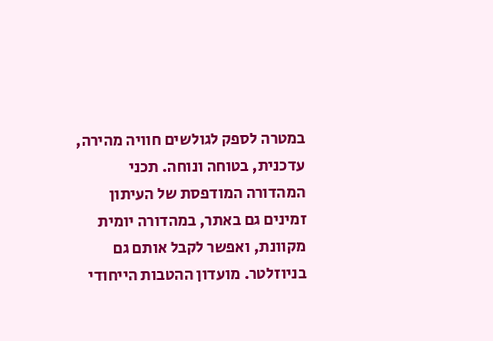במטרה לספק לגולשים חוויה מהירה, עדכנית, בטוחה ונוחה. תכני המהדורה המודפסת של העיתון זמינים גם באתר, במהדורה יומית מקוונת, ואפשר לקבל אותם גם בניוזלטר. מועדון ההטבות הייחודי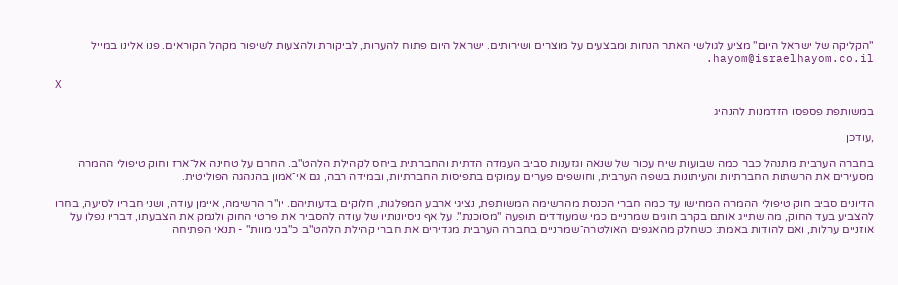"הקליקה של ישראל היום" מציע לגולשי האתר הנחות ומבצעים על מוצרים ושירותים. ישראל היום פתוח להערות, לביקורת ולהצעות לשיפור מקהל הקוראים. פנו אלינו במייל hayom@israelhayom.co.il.

X

במשותפת פספסו הזדמנות להנהיג

,עודכן

בחברה הערבית מתנהל כבר כמה שבועות שיח עכור של שנאה וגזענות סביב העמדה הדתית והחברתית ביחס לקהילת הלהט"ב. החרם על טחינה אל־ארז וחוק טיפולי ההמרה מסעירים את הרשתות החברתיות והעיתונות בשפה הערבית, וחושפים פערים עמוקים בתפיסות החברתיות, ובמידה רבה, גם אי־אמון בהנהגה הפוליטית.

הדיונים סביב חוק טיפולי ההמרה המחישו עד כמה חברי הכנסת מהרשימה המשותפת, נציגי ארבע המפלגות, חלוקים בדעותיהם. יו"ר הרשימה, איימן עודה, ושני חבריו לסיעה, בחרו להצביע בעד החוק, מה שתייג אותם בקרב חוגים שמרניים כמי שמעודדים תופעה "מסוכנת". על אף ניסיונותיו של עודה להסביר את פרטי החוק ולנמק את הצבעתו, דבריו נפלו על אוזניים ערלות, ואם להודות באמת: כשחלק מהאגפים האולטרה־שמרניים בחברה הערבית מגדירים את חברי קהילת הלהט"ב כ"בני מוות" - תנאי הפתיחה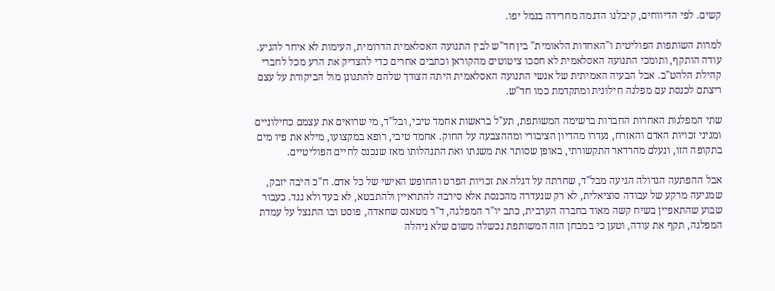קשים. לפי הדיווחים, קיבלנו הדגמה מחרידה בנמל יפו.

למרות השותפות הפוליטית ו"האחדות הלאומית" בין חד"ש לבין התנועה האסלאמית הדרומית, העימות לא איחר להגיע. עודה הותקף, ותומכי התנועה האסלאמית לא חסכו ציטוטים מהקוראן וכתבים אחרים כדי להצדיק את הרע מכל לחברי קהילת הלהט"ב. אבל הבעיה האמיתית של אנשי התנועה האסלאמית היתה הצורך שלהם להתגונן מול הביקורת על עצם ריצתם לכנסת עם מפלגה חילונית ומתקדמת כמו חד"ש.

שתי המפלגות האחרות החברות ברשימה המשותפת, תע"ל בראשות אחמד טיבי, ובל"ד, מי שרואים את עצמם כחילוניים ומגיני זכויות האדם והאזרח, נעדרו מהדיון הציבורי ומההצבעה על החוק. אחמד טיבי, רופא במקצועו, מילא את פיו מים בתקופה הזו, ונעלם מהרדאר התקשורתי, באופן שסותר את משנתו ואת התנהלותו מאז שנכנס לחיים הפוליטיים.

אבל ההפתעה הגדולה הגיעה מבל"ד, שחרתה על דגלה את זכויות הפרט והחופש האישי של כל אדם. ח"כ היבה יזבק, שמגיעה מרקע של עבודה סוציאלית, לא רק שנעדרה מהכנסת אלא סירבה להתראיין ולהתבטא, לא בעד ולא נגד. כעבור שבוע שהתאפיין בשיח קשה מאוד בחברה הערבית, כתב יו"ר המפלגה, ד"ר מטאנס שחאדה, פוסט ובו התנצל על עמדת המפלגה, תקף את עודה, וטען כי במבחן הזה המשותפת נכשלה משום שלא ניהלה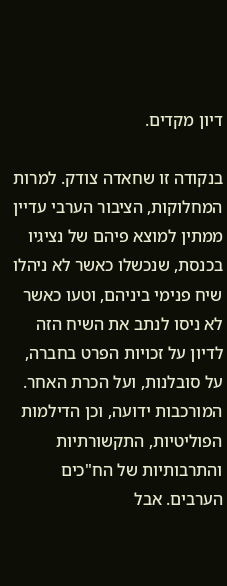דיון מקדים.

בנקודה זו שחאדה צודק. למרות המחלוקות, הציבור הערבי עדיין ממתין למוצא פיהם של נציגיו בכנסת, שנכשלו כאשר לא ניהלו שיח פנימי ביניהם, וטעו כאשר לא ניסו לנתב את השיח הזה לדיון על זכויות הפרט בחברה, על סובלנות, ועל הכרת האחר. המורכבות ידועה, וכן הדילמות הפוליטיות, התקשורתיות והתרבותיות של הח"כים הערבים. אבל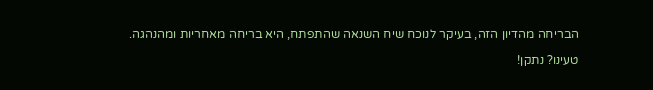הבריחה מהדיון הזה, בעיקר לנוכח שיח השנאה שהתפתח, היא בריחה מאחריות ומהנהגה.

טעינו? נתקן!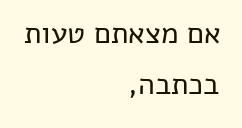אם מצאתם טעות בכתבה,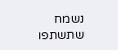נשמח שתשתפו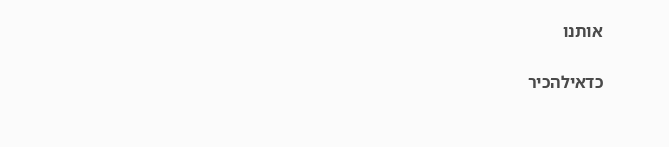אותנו

כדאילהכיר